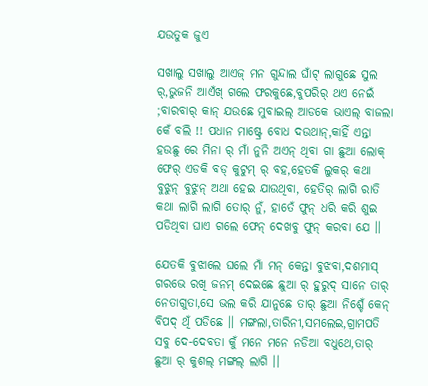ଯଉତୁକ ଜୁଏ

ସଖାଲୁ ସଖାଲୁ ଆଏଜ୍ ମନ ଗୁନ୍ଦାଲ ଘାଁଟ୍ ଲାଗୁଛେ ସୁଲ ର୍,ଭୁଜନି ଆଏଁଖ୍ ଗଲେ ଫରକୁଛେ,ବୁପରିର୍ ଥଏ ନେଇଁ ;ବାରବାର୍ କାନ୍ ଯଉଛେ ମୁବାଇଲ୍ ଆଡକେ ଭାଏଲ୍ ବାଜଲା କେଁ ବଲି !! ପଧାନ ମାଷ୍ଟ୍ରେ ବୋଧ ଦଉଥାନ୍,କାହିଁ ଏନ୍ତା ହଉଛୁ ରେ ମିନା ର୍ ମାଁ ନୁନି ଅଏନ୍ ଥିବା ଗା ଛୁଆ ଲୋକ୍ ଫେର୍ ଏଡକି ବଡ୍ କୁଟୁମ୍ ର୍ ବହ,ହେତକି ଲୁକର୍ କଥା ବୁଝୁନ୍ ବୁଝୁନ୍ ଅଥା ହେଇ ଯାଉଥିବା, ହେତିର୍ ଲାଗି ରାତି କଥା ଲାଗି ଲାଗି ତୋର୍ ନୁଁ, ହାତେଁ ଫୁନ୍ ଧରି କରି ଶୁଇ ପଡିଥିବା ଘାଏ ଗଲେ ଫେନ୍ ଦେଖବୁ ଫୁନ୍ କରବା ଯେ ।।

ଯେତକି ବୁଝାଲେ ଘଲେ ମାଁ ମନ୍ କେନ୍ତା ବୁଝବା,ଦଶମାସ୍ ଗରଭେ ରଖି ଜନମ୍ ଦେଇଛେ ଛୁଆ ର୍ ହୁରୁଦ୍ ସାନେ ତାର୍ ନେତାଗୁତା,ସେ ଭଲ କରି ଯାନୁଛେ ତାର୍ ଛୁଆ ନିଶ୍ଚେଁ କେନ୍ ବିପଦ୍ ଥିଁ ପଡିଛେ ।। ମଙ୍ଗଲା,ତାରିନୀ,ସମଲେଇ,ଗ୍ରାମପତି ସବୁ ଦେ-ଦେବତା କୁଁ ମନେ ମନେ ନଡିଆ ବଧୁଥେ,ତାର୍ ଛୁଆ ର୍ କୁଶଲ୍ ମଙ୍ଗଲ୍ ଲାଗି ।।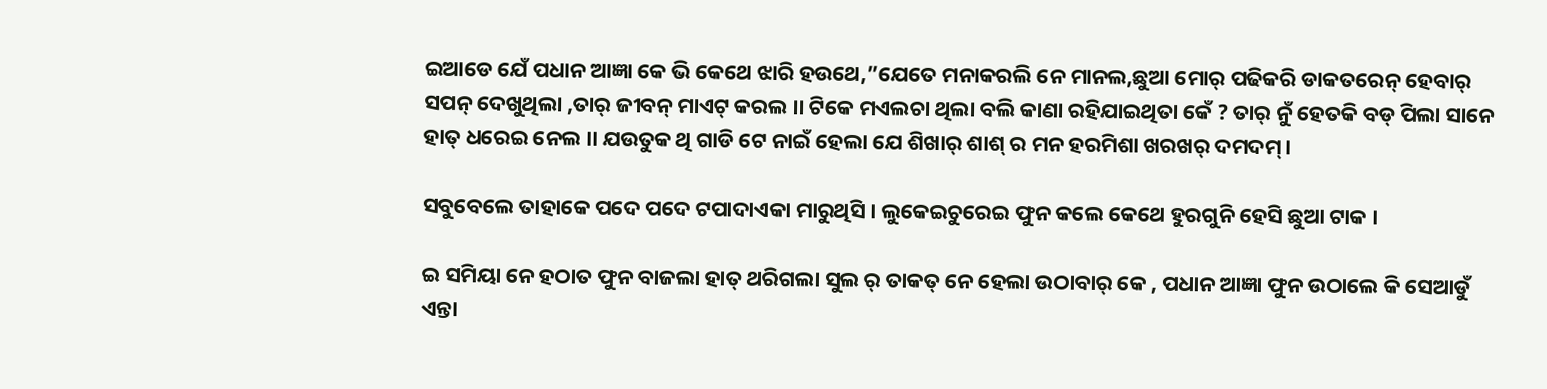ଇଆଡେ ଯେଁ ପଧାନ ଆଜ୍ଞା କେ ଭି କେଥେ ଝାରି ହଉଥେ,”ଯେତେ ମନାକରଲି ନେ ମାନଲ,ଛୁଆ ମୋର୍ ପଢିକରି ଡାକତରେନ୍ ହେବାର୍ ସପନ୍ ଦେଖୁଥିଲା ,ତାର୍ ଜୀବନ୍ ମାଏଟ୍ କରଲ ।। ଟିକେ ମଏଲଚା ଥିଲା ବଲି କାଣା ରହିଯାଇଥିତା କେଁ ? ତାର୍ ନୁଁ ହେତକି ବଡ୍ ପିଲା ସାନେ ହାତ୍ ଧରେଇ ନେଲ ।। ଯଉତୁକ ଥି ଗାଡି ଟେ ନାଇଁ ହେଲା ଯେ ଶିଖାର୍ ଶାଶ୍ ର ମନ ହରମିଶା ଖରଖର୍ ଦମଦମ୍।

ସବୁବେଲେ ତାହାକେ ପଦେ ପଦେ ଟପାଦାଏକା ମାରୁଥିସି । ଲୁକେଇଚୁରେଇ ଫୁନ କଲେ କେଥେ ହୁରଗୁନି ହେସି ଛୁଆ ଟାକ ।

ଇ ସମିୟା ନେ ହଠାତ ଫୁନ ବାଜଲା ହାତ୍ ଥରିଗଲା ସୁଲ ର୍ ତାକତ୍ ନେ ହେଲା ଉଠାବାର୍ କେ , ପଧାନ ଆଜ୍ଞା ଫୁନ ଉଠାଲେ କି ସେଆଡୁଁ ଏନ୍ତା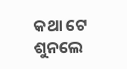କଥା ଟେ ଶୁନଲେ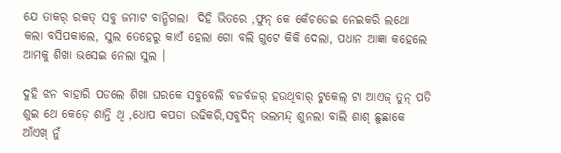ଯେ ତାକର୍ ରକତ୍ ସବୁ ଜମାଟ ବାନ୍ଧିଗଲା  ଦିହି ଭିତରେ ,ଫୁନ୍ କେ କେଁଚଡେଇ ନେଇକରି ଲଥୋ କଲା ବସିପକାଲେ, ସୁଲ ତେହେରୁ କାଏଁ ହେଲା ଗୋ ବଲି ଗୁଟେ କିକି ଦେଲା, ପଧାନ ଆଜ୍ଞା କହେଲେ ଆମକୁ ଶିଖା ଭସେଇ ନେଲା ସୁଲ ।

ଦୁହି ଝନ ବାହାରି ପଡଲେ ଶିଖା ଘରକେ ସବୁବେଲି ବଜର୍ବଜର୍ ହଉଥିବାର୍ ଟୁକେଲ୍ ଟା ଆଏଜ୍ ତୁନ୍ ପଡି ଶୁଇ ଥେ କେଡ଼େ ଶାନ୍ତି ଥି ,ଧୋପ କପଡା ଉଢିକରି,ସବୁଦିନ୍ ଭଲମନ୍ଦ୍ ଶୁନଲା ବାଲି ଶାଶ୍ ଛୁଛାକେ ଆଁଏଖ୍ ନୁଁ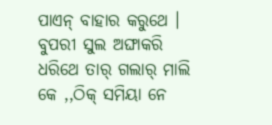ପାଏନ୍ ବାହାର କରୁଥେ । ବୁପରୀ ସୁଲ ଅଙ୍ଘାକରି ଧରିଥେ ତାର୍ ଗଲାର୍ ମାଲି କେ ,,ଠିକ୍ ସମିୟା ନେ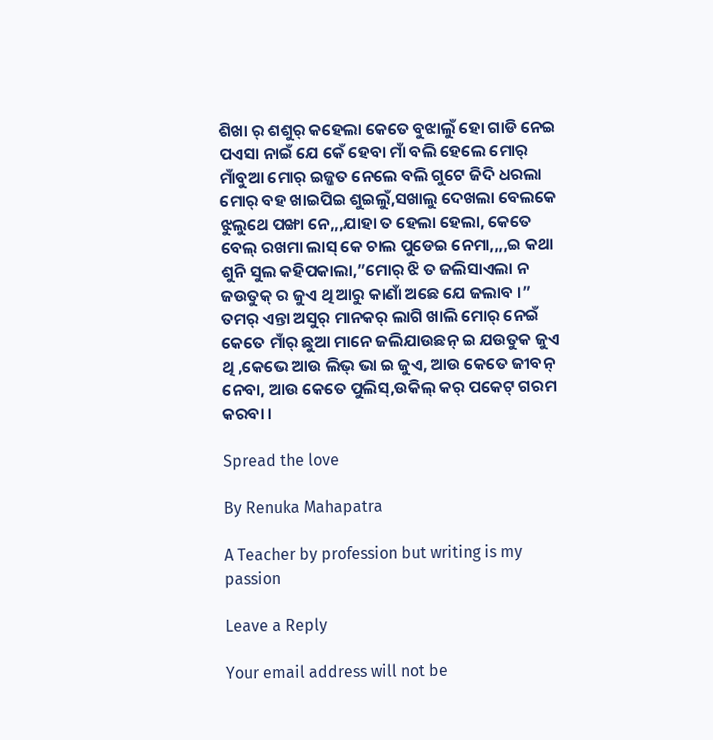ଶିଖା ର୍ ଶଶୁର୍ କହେଲା କେତେ ବୁଝାଲୁଁ ହୋ ଗାଡି ନେଇ ପଏସା ନାଇଁ ଯେ କେଁ ହେବା ମାଁ ବଲି ହେଲେ ମୋର୍ ମାଁବୁଆ ମୋର୍ ଇଜ୍ଜତ ନେଲେ ବଲି ଗୁଟେ ଜିଦି ଧରଲା ମୋର୍ ବହ ଖାଇପିଇ ଶୁଇଲୁଁ,ସଖାଲୁ ଦେଖଲା ବେଲକେ ଝୁଲୁଥେ ପଙ୍ଖା ନେ,,,ଯାହା ତ ହେଲା ହେଲା, କେତେ ବେଲ୍ ରଖମା ଲାସ୍ କେ ଚାଲ ପୁଡେଇ ନେମା,,,,ଇ କଥା ଶୁନି ସୁଲ କହିପକାଲା,”ମୋର୍ ଝି ତ ଜଲିସାଏଲା ନ ଜଉତୁକ୍ ର ଜୁଏ ଥି ଆରୁ କାଣାଁ ଅଛେ ଯେ ଜଲାବ ।” ତମର୍ ଏନ୍ତା ଅସୁର୍ ମାନକର୍ ଲାଗି ଖାଲି ମୋର୍ ନେଇଁ କେତେ ମାଁର୍ ଛୁଆ ମାନେ ଜଲିଯାଉଛନ୍ ଇ ଯଉତୁକ ଜୁଏ ଥି ,କେଭେ ଆଉ ଲିଭ୍ ଭା ଇ ଜୁଏ, ଆଉ କେତେ ଜୀବନ୍ ନେବା, ଆଉ କେତେ ପୁଲିସ୍,ଉକିଲ୍ କର୍ ପକେଟ୍ ଗରମ କରବା ।

Spread the love

By Renuka Mahapatra

A Teacher by profession but writing is my passion

Leave a Reply

Your email address will not be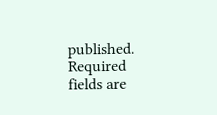published. Required fields are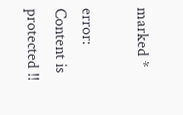marked *

error: Content is protected !!